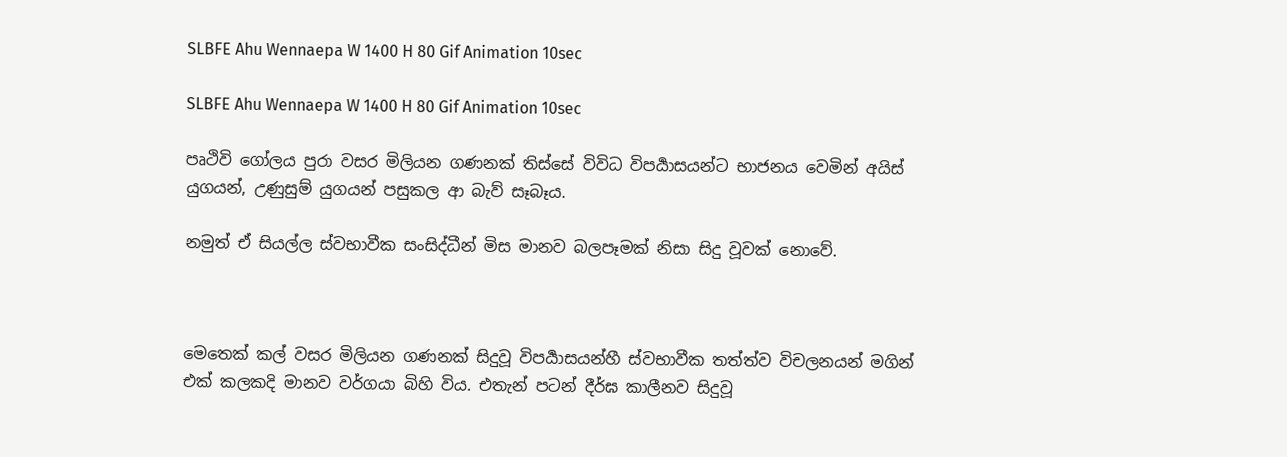SLBFE Ahu Wennaepa W 1400 H 80 Gif Animation 10sec

SLBFE Ahu Wennaepa W 1400 H 80 Gif Animation 10sec

පෘථිවි ගෝලය පුරා වසර මිලියන ගණනක් තිස්සේ විවිධ විපර්‍යාසයන්ට භාජනය වෙමින් අයිස් යුගයන්, උණුසුම් යුගයන් පසුකල ආ බැව් සෑබෑය.

නමුත් ඒ සියල්ල ස්වභාවීක සංසිද්ධීන් මිස මානව බලපෑමක් නිසා සිදු වූවක් නොවේ.



මෙතෙක් කල් වසර මිලියන ගණනක් සිදුවූ විපර්‍යාසයන්හී ස්වභාවීක තත්ත්ව විචලනයන් මගින් එක් කලකදි මානව වර්ගයා බිහි විය. එතැන් පටන් දීර්ඝ කාලීනව සිදුවූ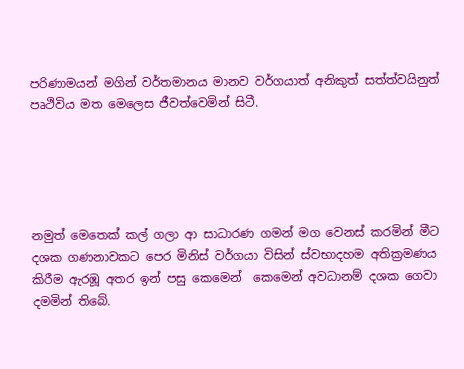පරිණාමයන් මගින් වර්තමානය මානව වර්ගයාත් අනිකුත් සත්ත්වයිනුත් පෘථිවිය මත මෙලෙස ජීවත්වෙමින් සිටී.





නමුත් මෙතෙක් කල් ගලා ආ සාධාරණ ගමන් මග වෙනස් කරමින් මීට දශක ගණනාවකට පෙර මිනිස් වර්ගයා විසින් ස්වභාදහම අතික්‍රමණය කිරීම ඇරඹූ අතර ඉන් පසු කෙමෙන්  කෙමෙන් අවධානම් දශක ගෙවා දමමින් තිබේ.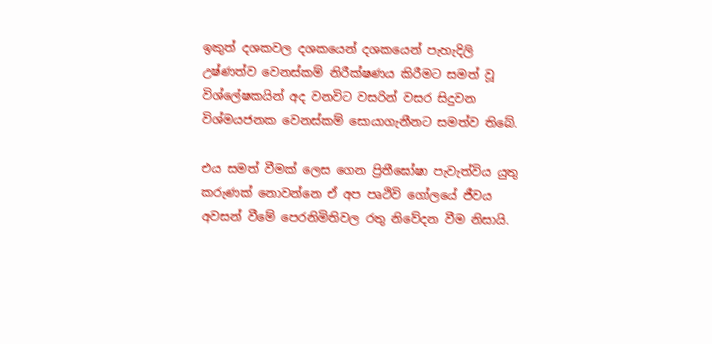ඉකුත් දශකවල දශකයෙන් දශකයෙන් පැහැදිලි උෂ්ණත්ව වෙනස්කම් නිරීක්ෂණය කිරීමට සමත් වූ විශ්ලේෂකයින් අද වනවිට වසරින් වසර සිදුවන විශ්මයජනක වෙනස්කම් සොයාගැනීනට සමත්ව තිබේ.

එය සමත් වීමක් ලෙස ගෙන ප්‍රිතීඝෝෂා පැවැත්විය යුතු කරුණක් නොවන්නෙ ඒ අප පෘථිවි ගෝලයේ ජීවය අවසන් වීමේ පෙරනිමිතිවල රතු නිවේදන වීම නිසායි.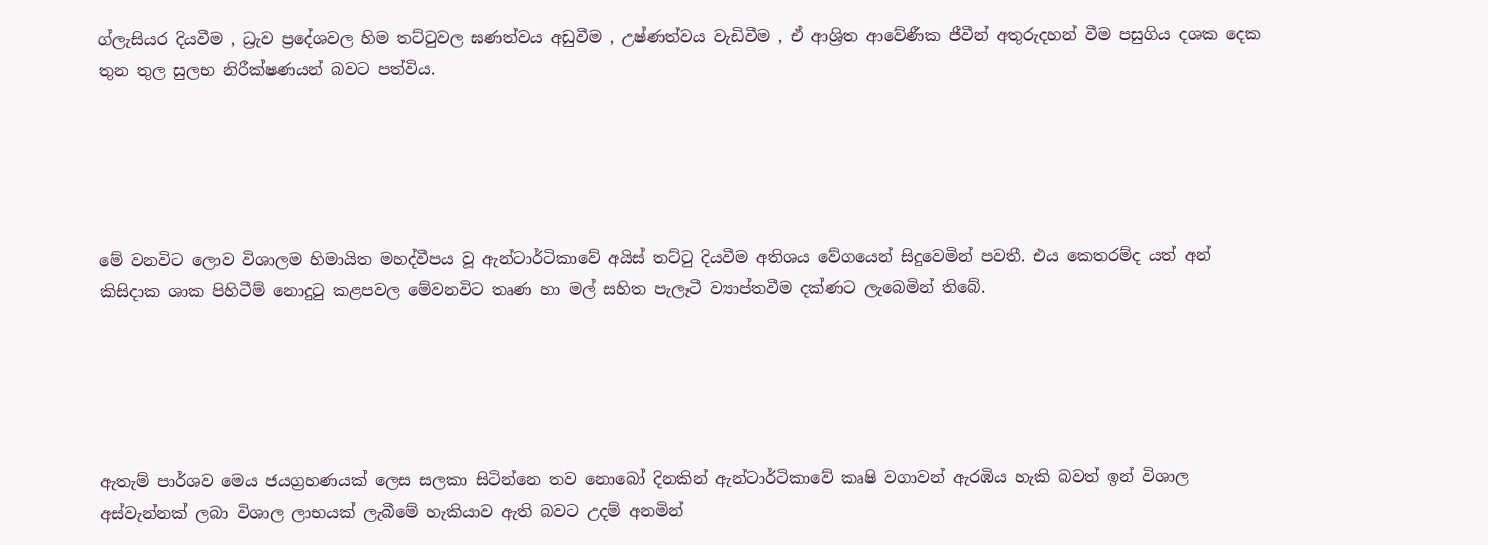ග්ලැසියර දියවීම , ධ්‍රැව ප්‍රදේශවල හිම තට්ටුවල ඝණත්වය අඩුවීම , උෂ්ණත්වය වැඩිවීම , ඒ ආශ්‍රිත ආවේණීක ජීවීන් අතුරුදහන් වීම පසුගිය දශක දෙක තුන තුල සුලභ නිරීක්ෂණයන් බවට පත්විය.





මේ වනවිට ලොව විශාලම හිමායිත මහද්වීපය වූ ඇන්ටාර්ටිකාවේ අයිස් තට්ටු දියවීම අතිශය වේගයෙන් සිදුවෙමින් පවතී. එය කෙතරම්ද යත් අන් කිසිදාක ශාක පිහිටීම් නොදුටු කළපවල මේවනවිට තෘණ හා මල් සහිත පැලෑටී ව්‍යාප්තවීම දක්ණට ලැබෙමින් තිබේ.





ඇතැම් පාර්ශව මෙය ජයග්‍රහණයක් ලෙස සලකා සිටින්නෙ තව නොබෝ දිනකින් ඇන්ටාර්ටිකාවේ කෘෂි වගාවන් ඇරඹිය හැකි බවත් ඉන් විශාල අස්වැන්නක් ලබා විශාල ලාභයක් ලැබීමේ හැකියාව ඇති බවට උදම් අනමින්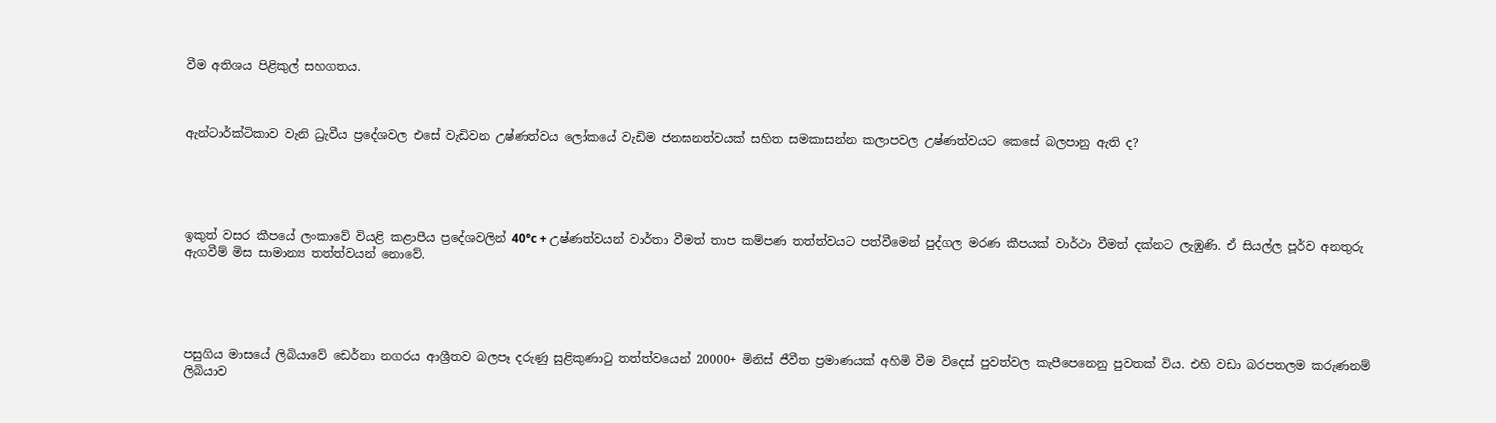වීම අතිශය පිළිකුල් සහගතය.



ඇන්ටාර්ක්ටිකාව වැනි ධ්‍රැවීය ප්‍රදේශවල එසේ වැඩිවන උෂ්ණත්වය ලෝකයේ වැඩිම ජනඝනත්වයක් සහිත සමකාසන්න කලාපවල උෂ්ණත්වයට කෙසේ බලපානු ඇති ද?





ඉකුත් වසර කීපයේ ලංකාවේ වියළි කළාපීය ප්‍රදේශවලින් 40°c + උෂ්ණත්වයන් වාර්තා වීමත් තාප කම්පණ තත්ත්වයට පත්වීමෙන් පුද්ගල මරණ කීපයක් වාර්ථා වීමත් දක්නට ලැඹුණි. ඒ සියල්ල පූර්ව අනතුරු ඇගවීම් මිස සාමාන්‍ය තත්ත්වයන් නොවේ.





පසුගිය මාසයේ ලිබියාවේ ඩෙර්නා නගරය ආශ්‍රීතව බලපෑ දරුණු සුළිකුණාටු තත්ත්වයෙන් 20000+ මිනිස් ජීවීත ප්‍රමාණයක් අහිමි වීම විදෙස් පුවත්වල කැපීපෙනෙනු පුවතක් විය. එහි වඩා බරපතලම කරුණනම් ලිබියාව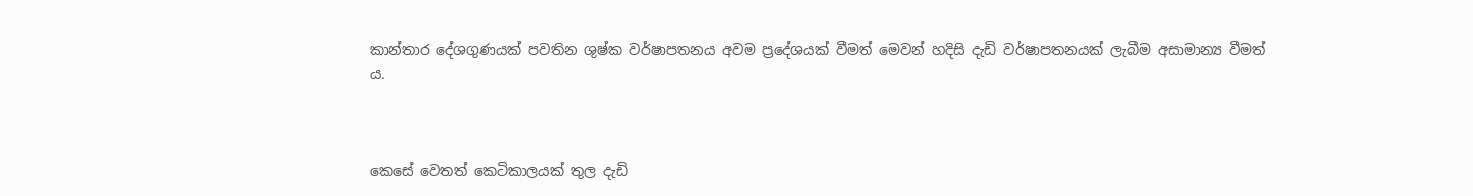කාන්තාර දේශගුණයක් පවතින ශුෂ්ක වර්ෂාපතනය අවම ප්‍රදේශයක් වීමත් මෙවන් හදිසි දැඩි වර්ෂාපතනයක් ලැබීම අසාමාන්‍ය වීමත්‍ ය.



කෙසේ වෙතත් කෙටිකාලයක් තුල දැඩි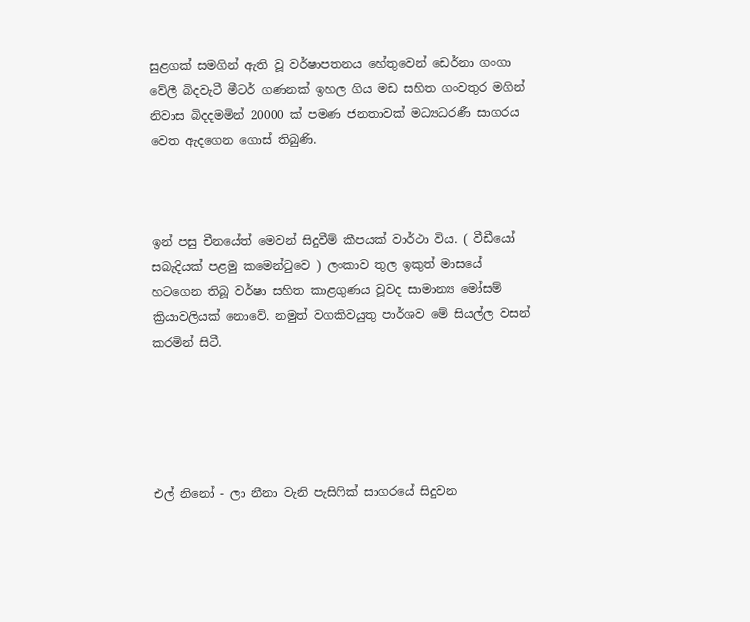සුළගක් සමගින් ඇති වූ වර්ෂාපතනය හේතුවෙන් ඩෙර්නා ගංගා වේලී බිදවැටී මීටර් ගණනක් ඉහල ගිය මඩ සහිත ගංවතුර මගින් නිවාස බිදදමමින් 20000 ක් පමණ ජනතාවක් මධ්‍යධරණී සාගරය වෙත ඇදගෙන ගොස් තිබුණි.



ඉන් පසු චීනයේත් මෙවන් සිදුවීම් කීපයක් වාර්ථා විය. ( වීඩීයෝ සබැදියක් පළමු කමෙන්ටුවෙ ) ලංකාව තුල ඉකුත් මාසයේ හටගෙන තිබූ වර්ෂා සහිත කාළගුණය වූවද සාමාන්‍ය මෝසම් ක්‍රියාවලියක් නොවේ. නමුත් වගකිවයුතු පාර්ශව මේ සියල්ල වසන් කරමින් සිටී.





එල් නිනෝ - ලා නීනා වැනි පැසිෆික් සාගරයේ සිදුවන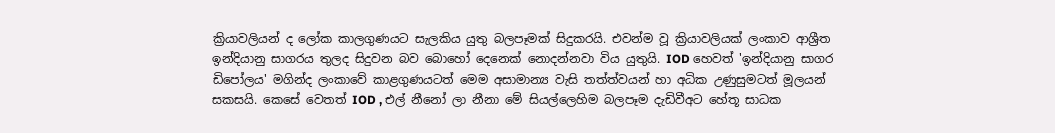ක්‍රියාවලියන් ද ලෝක කාලගුණයට සැලකිය යුතු බලපෑමක් සිදුකරයි. එවන්ම වූ ක්‍රියාවලියක් ලංකාව ආශ්‍රීත ඉන්දියානු සාගරය තුලද සිදුවන බව බොහෝ දෙනෙක් නොදන්නවා විය යුතුයි. IOD හෙවත් 'ඉන්දියානු සාගර ඩිපෝලය' මගින්ද ලංකාවේ කාළගුණයටත් මෙම අසාමාන්‍ය වැසි තත්ත්වයන් හා අධික උණුසුමටත් මූලයන් සකසයි. කෙසේ වෙතත් IOD , එල් නීනෝ ලා නීනා මේ සියල්ලෙහිම බලපෑම දැඩිවීඅට හේතූ සාධක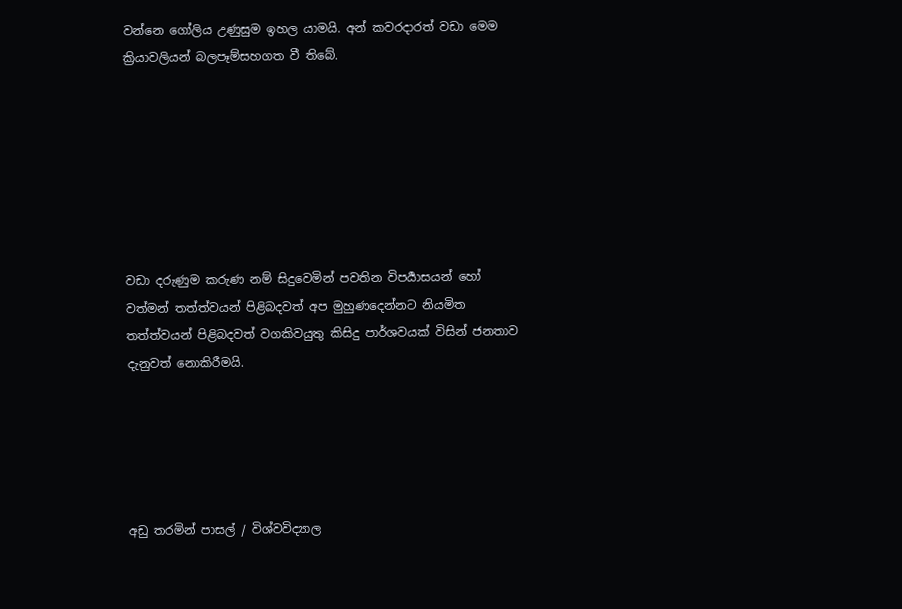වන්නෙ ගෝලිය උණුසුම ඉහල යාමයි. අන් කවරදාරත් වඩා මෙම ක්‍රියාවලියන් බලපෑම්සහගත වී තිබේ.







වඩා දරුණුම කරුණ නම් සිදුවෙමින් පවතින විපර්‍යාසයන් හෝ වත්මන් තත්ත්වයන් පිළිබදවත් අප මුහුණදෙන්නට නියමිත තත්ත්වයන් පිළිබදවත් වගකිවයුතු කිසිදු පාර්ශවයක් විසින් ජනතාව දැනුවත් නොකිරීමයි.





අඩු තරමින් පාසල් / විශ්වවිද්‍යාල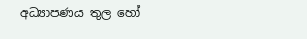අධ්‍යාපණය තුල හෝ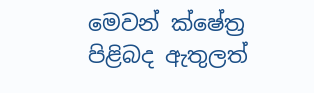මෙවන් ක්ෂේත්‍ර පිළිබද ඇතුලත්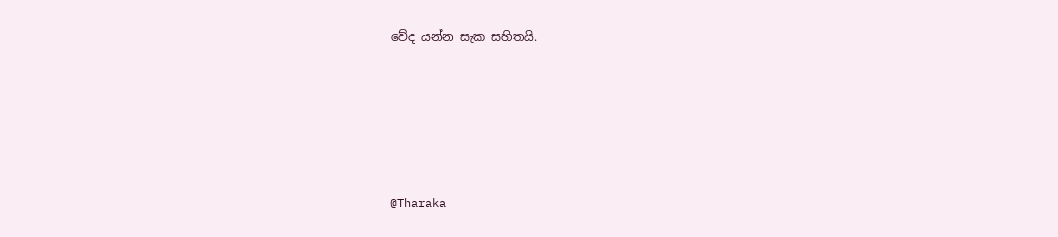වේද යන්න සැක සහිතයි.





@Tharaka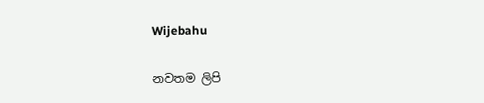Wijebahu

නවතම ලිපි